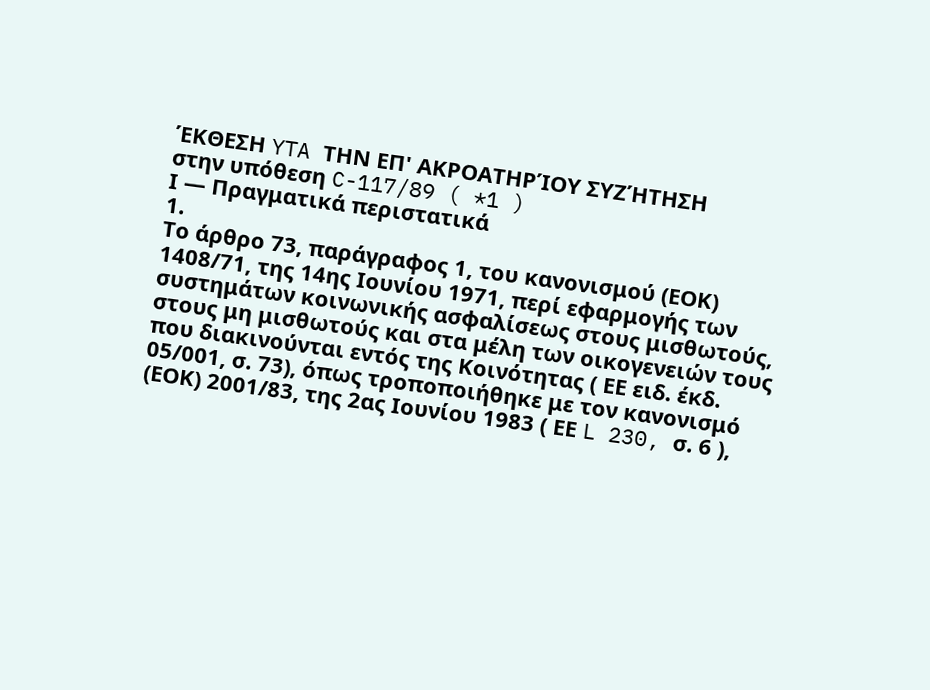ΈΚΘΕΣΗ YTA ΤΗΝ ΕΠ' ΑΚΡΟΑΤΗΡΊΟΥ ΣΥΖΉΤΗΣΗ
στην υπόθεση C-117/89 ( *1 )
Ι — Πραγματικά περιστατικά
1.
Το άρθρο 73, παράγραφος 1, του κανονισμού (ΕΟΚ) 1408/71, της 14ης Ιουνίου 1971, περί εφαρμογής των συστημάτων κοινωνικής ασφαλίσεως στους μισθωτούς, στους μη μισθωτούς και στα μέλη των οικογενειών τους που διακινούνται εντός της Κοινότητας ( ΕΕ ειδ. έκδ. 05/001, σ. 73), όπως τροποποιήθηκε με τον κανονισμό (ΕΟΚ) 2001/83, της 2ας Ιουνίου 1983 ( ΕΕ L 230, σ. 6 ),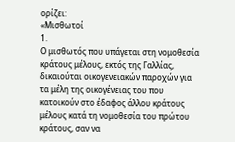ορίζει:
«Μισθωτοί
1.
Ο μισθωτός που υπάγεται στη νομοθεσία κράτους μέλους, εκτός της Γαλλίας, δικαιούται οικογενειακών παροχών για τα μέλη της οικογένειας του που κατοικούν στο έδαφος άλλου κράτους μέλους κατά τη νομοθεσία του πρώτου κράτους, σαν να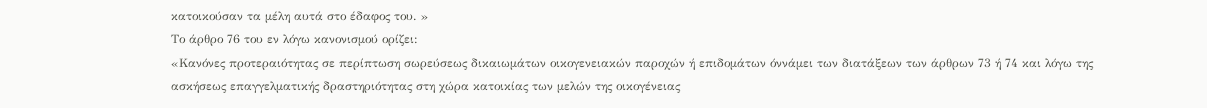κατοικούσαν τα μέλη αυτά στο έδαφος του. »
Το άρθρο 76 του εν λόγω κανονισμού ορίζει:
«Κανόνες προτεραιότητας σε περίπτωση σωρεύσεως δικαιωμάτων οικογενειακών παροχών ή επιδομάτων όννάμει των διατάξεων των άρθρων 73 ή 74 και λόγω της ασκήσεως επαγγελματικής δραστηριότητας στη χώρα κατοικίας των μελών της οικογένειας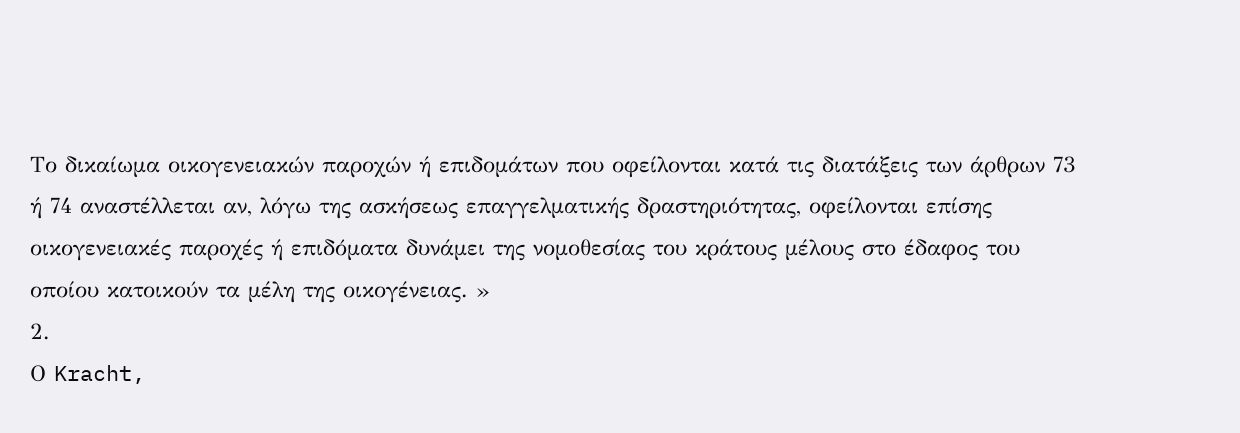Το δικαίωμα οικογενειακών παροχών ή επιδομάτων που οφείλονται κατά τις διατάξεις των άρθρων 73 ή 74 αναστέλλεται αν, λόγω της ασκήσεως επαγγελματικής δραστηριότητας, οφείλονται επίσης οικογενειακές παροχές ή επιδόματα δυνάμει της νομοθεσίας του κράτους μέλους στο έδαφος του οποίου κατοικούν τα μέλη της οικογένειας. »
2.
Ο Kracht,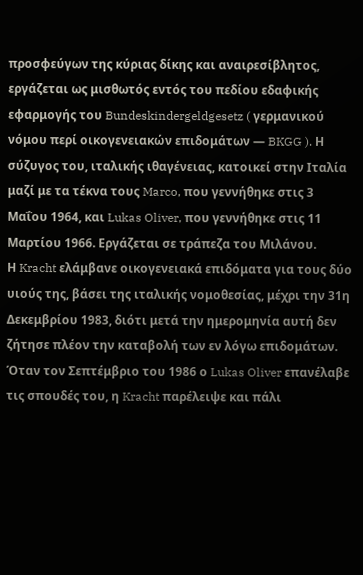προσφεύγων της κύριας δίκης και αναιρεσίβλητος, εργάζεται ως μισθωτός εντός του πεδίου εδαφικής εφαρμογής του Bundeskindergeldgesetz ( γερμανικού νόμου περί οικογενειακών επιδομάτων — BKGG ). Η σύζυγος του, ιταλικής ιθαγένειας, κατοικεί στην Ιταλία μαζί με τα τέκνα τους Marco, που γεννήθηκε στις 3 Μαΐου 1964, και Lukas Oliver, που γεννήθηκε στις 11 Μαρτίου 1966. Εργάζεται σε τράπεζα του Μιλάνου.
Η Kracht ελάμβανε οικογενειακά επιδόματα για τους δύο υιούς της, βάσει της ιταλικής νομοθεσίας, μέχρι την 31η Δεκεμβρίου 1983, διότι μετά την ημερομηνία αυτή δεν ζήτησε πλέον την καταβολή των εν λόγω επιδομάτων. Όταν τον Σεπτέμβριο του 1986 ο Lukas Oliver επανέλαβε τις σπουδές του, η Kracht παρέλειψε και πάλι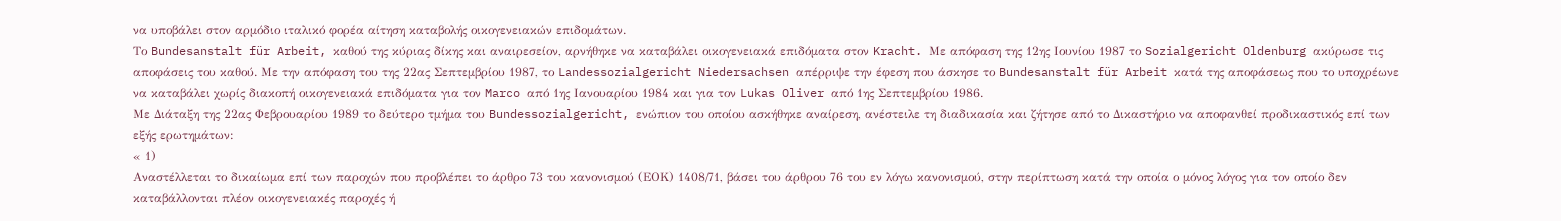να υποβάλει στον αρμόδιο ιταλικό φορέα αίτηση καταβολής οικογενειακών επιδομάτων.
Το Bundesanstalt für Arbeit, καθού της κύριας δίκης και αναιρεσείον, αρνήθηκε να καταβάλει οικογενειακά επιδόματα στον Kracht. Με απόφαση της 12ης Ιουνίου 1987 το Sozialgericht Oldenburg ακύρωσε τις αποφάσεις του καθού. Με την απόφαση του της 22ας Σεπτεμβρίου 1987, το Landessozialgericht Niedersachsen απέρριψε την έφεση που άσκησε το Bundesanstalt für Arbeit κατά της αποφάσεως που το υποχρέωνε να καταβάλει χωρίς διακοπή οικογενειακά επιδόματα για τον Marco από 1ης Ιανουαρίου 1984 και για τον Lukas Oliver από 1ης Σεπτεμβρίου 1986.
Με Διάταξη της 22ας Φεβρουαρίου 1989 το δεύτερο τμήμα του Bundessozialgericht, ενώπιον του οποίου ασκήθηκε αναίρεση, ανέστειλε τη διαδικασία και ζήτησε από το Δικαστήριο να αποφανθεί προδικαστικός επί των εξής ερωτημάτων:
« 1)
Αναστέλλεται το δικαίωμα επί των παροχών που προβλέπει το άρθρο 73 του κανονισμού (ΕΟΚ) 1408/71, βάσει του άρθρου 76 του εν λόγω κανονισμού, στην περίπτωση κατά την οποία ο μόνος λόγος για τον οποίο δεν καταβάλλονται πλέον οικογενειακές παροχές ή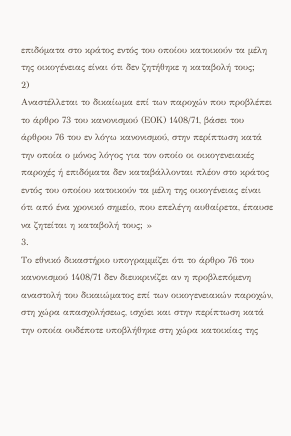επιδόματα στο κράτος εντός του οποίου κατοικούν τα μέλη της οικογένειας είναι ότι δεν ζητήθηκε η καταβολή τους;
2)
Αναστέλλεται το δικαίωμα επί των παροχών που προβλέπει το άρθρο 73 του κανονισμού (ΕΟΚ) 1408/71, βάσει του άρθρου 76 του εν λόγω κανονισμού, στην περίπτωση κατά την οποία ο μόνος λόγος για τον οποίο οι οικογενειακές παροχές ή επιδόματα δεν καταβάλλονται πλέον στο κράτος εντός του οποίου κατοικούν τα μέλη της οικογένειας είναι ότι από ένα χρονικό σημείο, που επελέγη αυθαίρετα, έπαυσε να ζητείται η καταβολή τους; »
3.
Το εθνικό δικαστήριο υπογραμμίζει ότι το άρθρο 76 του κανονισμού 1408/71 δεν διευκρινίζει αν η προβλεπόμενη αναστολή του δικαιώματος επί των οικογενειακών παροχών, στη χώρα απασχολήσεως, ισχύει και στην περίπτωση κατά την οποία ουδέποτε υποβλήθηκε στη χώρα κατοικίας της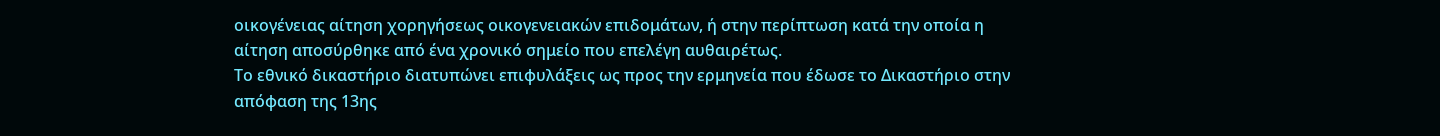οικογένειας αίτηση χορηγήσεως οικογενειακών επιδομάτων, ή στην περίπτωση κατά την οποία η αίτηση αποσύρθηκε από ένα χρονικό σημείο που επελέγη αυθαιρέτως.
Το εθνικό δικαστήριο διατυπώνει επιφυλάξεις ως προς την ερμηνεία που έδωσε το Δικαστήριο στην απόφαση της 13ης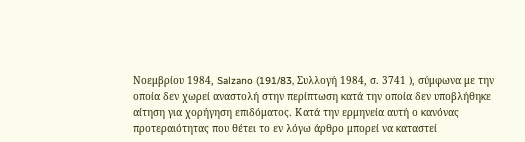Νοεμβρίου 1984, Salzano (191/83, Συλλογή 1984, σ. 3741 ), σύμφωνα με την οποία δεν χωρεί αναστολή στην περίπτωση κατά την οποία δεν υποβλήθηκε αίτηση για χορήγηση επιδόματος. Κατά την ερμηνεία αυτή ο κανόνας προτεραιότητας που θέτει το εν λόγω άρθρο μπορεί να καταστεί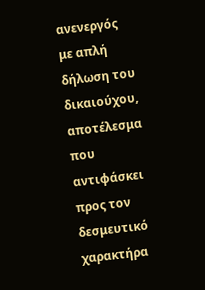ανενεργός με απλή δήλωση του δικαιούχου, αποτέλεσμα που αντιφάσκει προς τον δεσμευτικό χαρακτήρα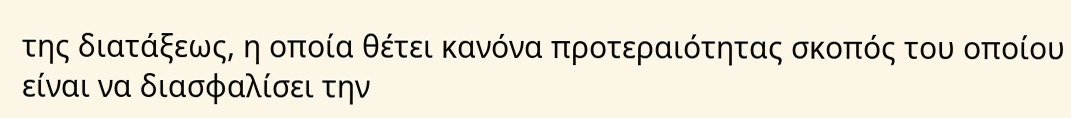της διατάξεως, η οποία θέτει κανόνα προτεραιότητας σκοπός του οποίου είναι να διασφαλίσει την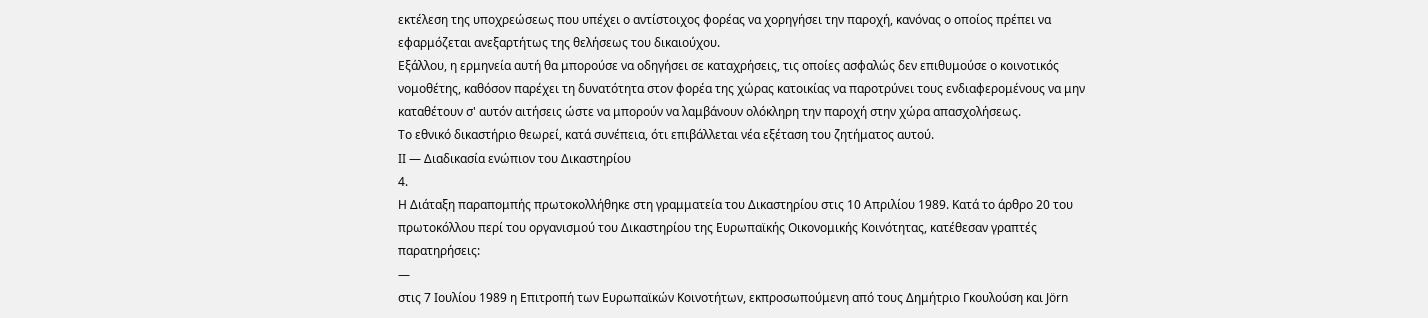εκτέλεση της υποχρεώσεως που υπέχει ο αντίστοιχος φορέας να χορηγήσει την παροχή, κανόνας ο οποίος πρέπει να εφαρμόζεται ανεξαρτήτως της θελήσεως του δικαιούχου.
Εξάλλου, η ερμηνεία αυτή θα μπορούσε να οδηγήσει σε καταχρήσεις, τις οποίες ασφαλώς δεν επιθυμούσε ο κοινοτικός νομοθέτης, καθόσον παρέχει τη δυνατότητα στον φορέα της χώρας κατοικίας να παροτρύνει τους ενδιαφερομένους να μην καταθέτουν σ' αυτόν αιτήσεις ώστε να μπορούν να λαμβάνουν ολόκληρη την παροχή στην χώρα απασχολήσεως.
Το εθνικό δικαστήριο θεωρεί, κατά συνέπεια, ότι επιβάλλεται νέα εξέταση του ζητήματος αυτού.
II — Διαδικασία ενώπιον του Δικαστηρίου
4.
Η Διάταξη παραπομπής πρωτοκολλήθηκε στη γραμματεία του Δικαστηρίου στις 10 Απριλίου 1989. Κατά το άρθρο 20 του πρωτοκόλλου περί του οργανισμού του Δικαστηρίου της Ευρωπαϊκής Οικονομικής Κοινότητας, κατέθεσαν γραπτές παρατηρήσεις:
—
στις 7 Ιουλίου 1989 η Επιτροπή των Ευρωπαϊκών Κοινοτήτων, εκπροσωπούμενη από τους Δημήτριο Γκουλούση και Jörn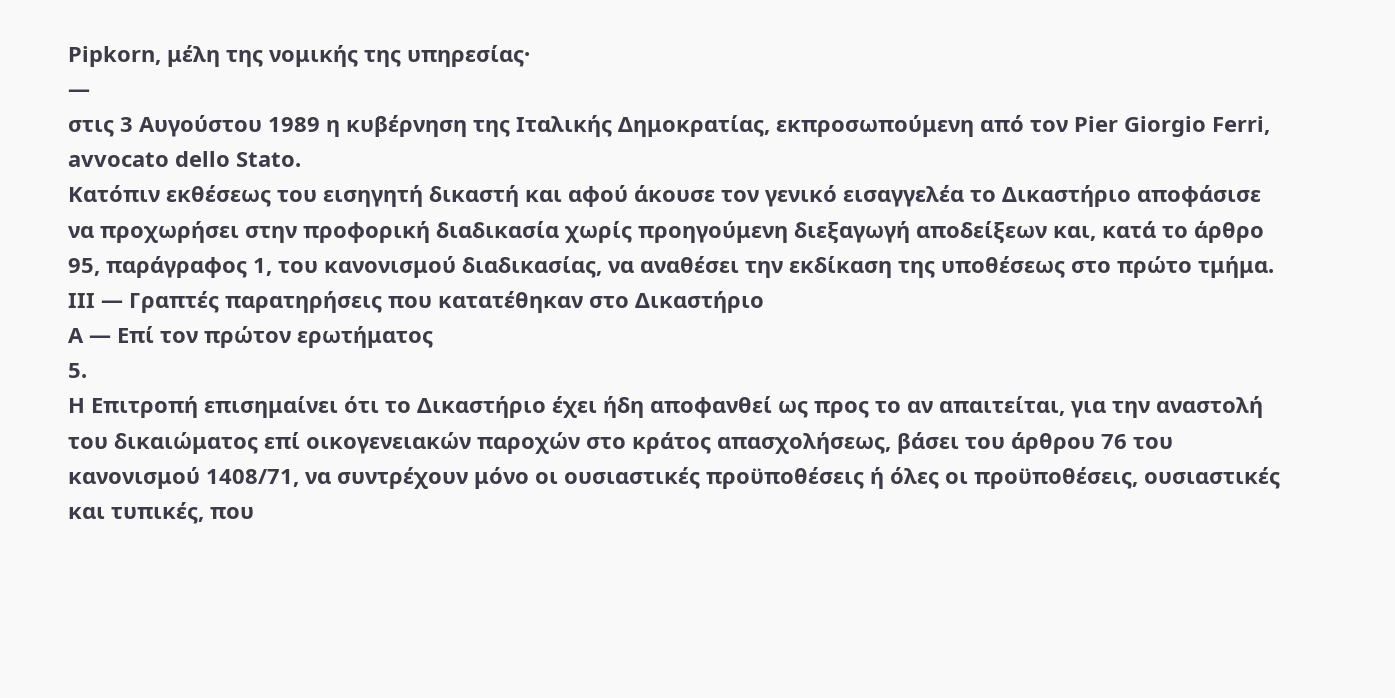Pipkorn, μέλη της νομικής της υπηρεσίας·
—
στις 3 Αυγούστου 1989 η κυβέρνηση της Ιταλικής Δημοκρατίας, εκπροσωπούμενη από τον Pier Giorgio Ferri, avvocato dello Stato.
Κατόπιν εκθέσεως του εισηγητή δικαστή και αφού άκουσε τον γενικό εισαγγελέα το Δικαστήριο αποφάσισε να προχωρήσει στην προφορική διαδικασία χωρίς προηγούμενη διεξαγωγή αποδείξεων και, κατά το άρθρο 95, παράγραφος 1, του κανονισμού διαδικασίας, να αναθέσει την εκδίκαση της υποθέσεως στο πρώτο τμήμα.
III — Γραπτές παρατηρήσεις που κατατέθηκαν στο Δικαστήριο
Α — Επί τον πρώτον ερωτήματος
5.
Η Επιτροπή επισημαίνει ότι το Δικαστήριο έχει ήδη αποφανθεί ως προς το αν απαιτείται, για την αναστολή του δικαιώματος επί οικογενειακών παροχών στο κράτος απασχολήσεως, βάσει του άρθρου 76 του κανονισμού 1408/71, να συντρέχουν μόνο οι ουσιαστικές προϋποθέσεις ή όλες οι προϋποθέσεις, ουσιαστικές και τυπικές, που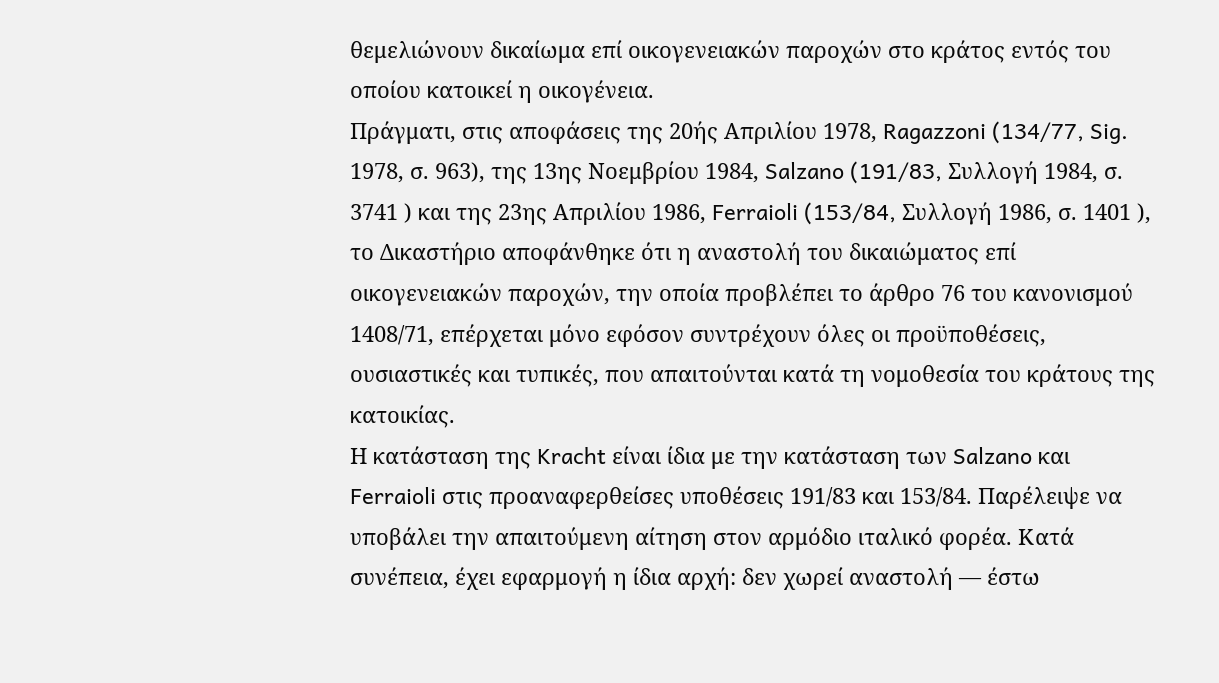θεμελιώνουν δικαίωμα επί οικογενειακών παροχών στο κράτος εντός του οποίου κατοικεί η οικογένεια.
Πράγματι, στις αποφάσεις της 20ής Απριλίου 1978, Ragazzoni (134/77, Sig. 1978, σ. 963), της 13ης Νοεμβρίου 1984, Salzano (191/83, Συλλογή 1984, σ. 3741 ) και της 23ης Απριλίου 1986, Ferraioli (153/84, Συλλογή 1986, σ. 1401 ), το Δικαστήριο αποφάνθηκε ότι η αναστολή του δικαιώματος επί οικογενειακών παροχών, την οποία προβλέπει το άρθρο 76 του κανονισμού 1408/71, επέρχεται μόνο εφόσον συντρέχουν όλες οι προϋποθέσεις, ουσιαστικές και τυπικές, που απαιτούνται κατά τη νομοθεσία του κράτους της κατοικίας.
Η κατάσταση της Kracht είναι ίδια με την κατάσταση των Salzano και Ferraioli στις προαναφερθείσες υποθέσεις 191/83 και 153/84. Παρέλειψε να υποβάλει την απαιτούμενη αίτηση στον αρμόδιο ιταλικό φορέα. Κατά συνέπεια, έχει εφαρμογή η ίδια αρχή: δεν χωρεί αναστολή — έστω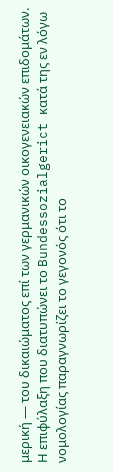μερική — του δικαιώματος επί των γερμανικών οικογενειακών επιδομάτων.
Η επιφύλαξη που διατυπώνει το Bundessozialgerict κατά της εν λόγω νομολογίας παραγνωρίζει το γεγονός ότι το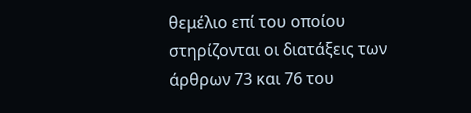θεμέλιο επί του οποίου στηρίζονται οι διατάξεις των άρθρων 73 και 76 του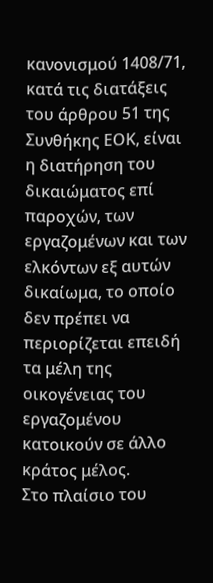κανονισμού 1408/71, κατά τις διατάξεις του άρθρου 51 της Συνθήκης ΕΟΚ, είναι η διατήρηση του δικαιώματος επί παροχών, των εργαζομένων και των ελκόντων εξ αυτών δικαίωμα, το οποίο δεν πρέπει να περιορίζεται επειδή τα μέλη της οικογένειας του εργαζομένου κατοικούν σε άλλο κράτος μέλος.
Στο πλαίσιο του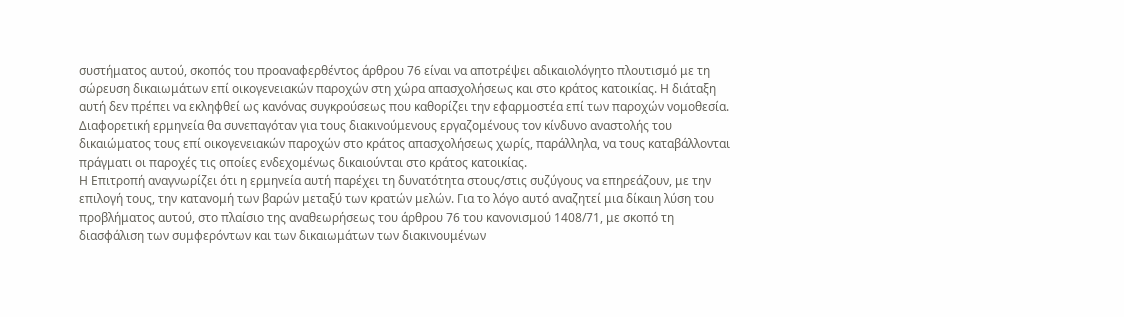συστήματος αυτού, σκοπός του προαναφερθέντος άρθρου 76 είναι να αποτρέψει αδικαιολόγητο πλουτισμό με τη σώρευση δικαιωμάτων επί οικογενειακών παροχών στη χώρα απασχολήσεως και στο κράτος κατοικίας. Η διάταξη αυτή δεν πρέπει να εκληφθεί ως κανόνας συγκρούσεως που καθορίζει την εφαρμοστέα επί των παροχών νομοθεσία.
Διαφορετική ερμηνεία θα συνεπαγόταν για τους διακινούμενους εργαζομένους τον κίνδυνο αναστολής του δικαιώματος τους επί οικογενειακών παροχών στο κράτος απασχολήσεως χωρίς, παράλληλα, να τους καταβάλλονται πράγματι οι παροχές τις οποίες ενδεχομένως δικαιούνται στο κράτος κατοικίας.
Η Επιτροπή αναγνωρίζει ότι η ερμηνεία αυτή παρέχει τη δυνατότητα στους/στις συζύγους να επηρεάζουν, με την επιλογή τους, την κατανομή των βαρών μεταξύ των κρατών μελών. Για το λόγο αυτό αναζητεί μια δίκαιη λύση του προβλήματος αυτού, στο πλαίσιο της αναθεωρήσεως του άρθρου 76 του κανονισμού 1408/71, με σκοπό τη διασφάλιση των συμφερόντων και των δικαιωμάτων των διακινουμένων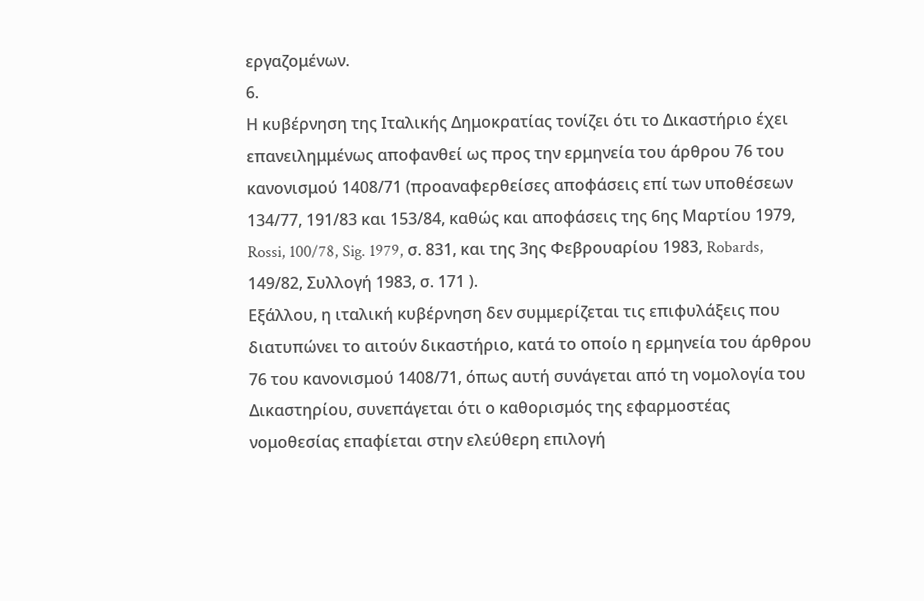εργαζομένων.
6.
Η κυβέρνηση της Ιταλικής Δημοκρατίας τονίζει ότι το Δικαστήριο έχει επανειλημμένως αποφανθεί ως προς την ερμηνεία του άρθρου 76 του κανονισμού 1408/71 (προαναφερθείσες αποφάσεις επί των υποθέσεων 134/77, 191/83 και 153/84, καθώς και αποφάσεις της 6ης Μαρτίου 1979, Rossi, 100/78, Sig. 1979, σ. 831, και της 3ης Φεβρουαρίου 1983, Robards, 149/82, Συλλογή 1983, σ. 171 ).
Εξάλλου, η ιταλική κυβέρνηση δεν συμμερίζεται τις επιφυλάξεις που διατυπώνει το αιτούν δικαστήριο, κατά το οποίο η ερμηνεία του άρθρου 76 του κανονισμού 1408/71, όπως αυτή συνάγεται από τη νομολογία του Δικαστηρίου, συνεπάγεται ότι ο καθορισμός της εφαρμοστέας νομοθεσίας επαφίεται στην ελεύθερη επιλογή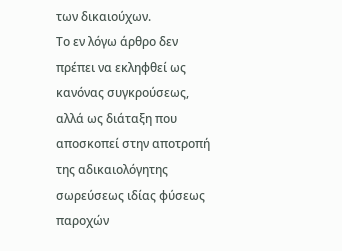των δικαιούχων.
Το εν λόγω άρθρο δεν πρέπει να εκληφθεί ως κανόνας συγκρούσεως, αλλά ως διάταξη που αποσκοπεί στην αποτροπή της αδικαιολόγητης σωρεύσεως ιδίας φύσεως παροχών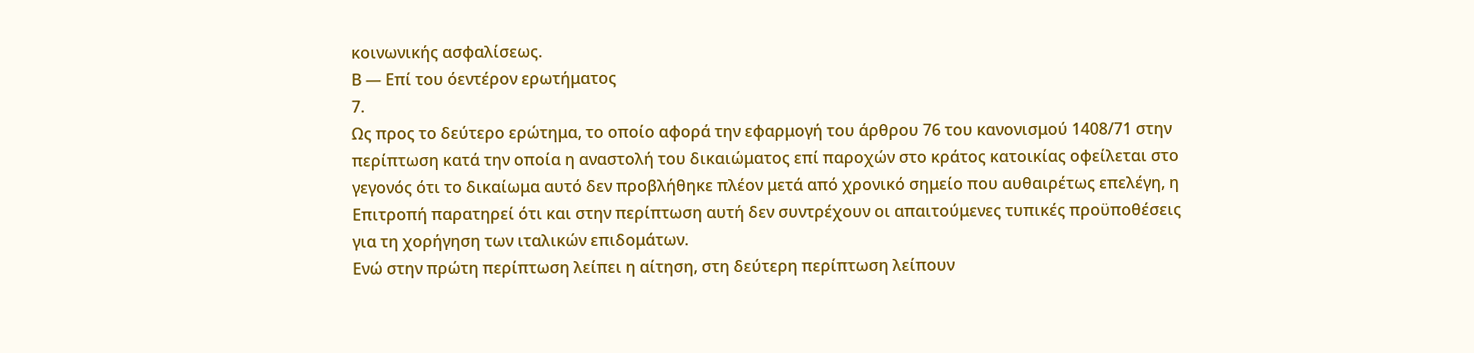κοινωνικής ασφαλίσεως.
Β — Επί του όεντέρον ερωτήματος
7.
Ως προς το δεύτερο ερώτημα, το οποίο αφορά την εφαρμογή του άρθρου 76 του κανονισμού 1408/71 στην περίπτωση κατά την οποία η αναστολή του δικαιώματος επί παροχών στο κράτος κατοικίας οφείλεται στο γεγονός ότι το δικαίωμα αυτό δεν προβλήθηκε πλέον μετά από χρονικό σημείο που αυθαιρέτως επελέγη, η Επιτροπή παρατηρεί ότι και στην περίπτωση αυτή δεν συντρέχουν οι απαιτούμενες τυπικές προϋποθέσεις για τη χορήγηση των ιταλικών επιδομάτων.
Ενώ στην πρώτη περίπτωση λείπει η αίτηση, στη δεύτερη περίπτωση λείπουν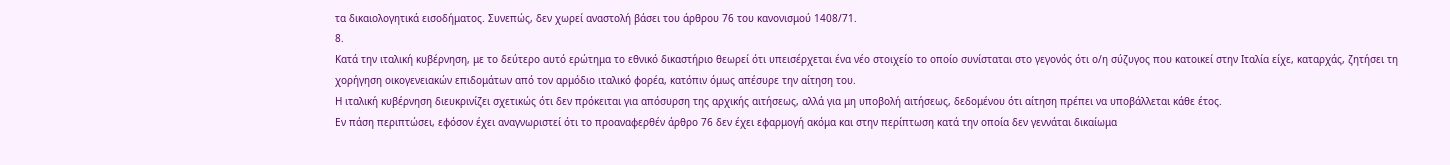τα δικαιολογητικά εισοδήματος. Συνεπώς, δεν χωρεί αναστολή βάσει του άρθρου 76 του κανονισμού 1408/71.
8.
Κατά την ιταλική κυβέρνηση, με το δεύτερο αυτό ερώτημα το εθνικό δικαστήριο θεωρεί ότι υπεισέρχεται ένα νέο στοιχείο το οποίο συνίσταται στο γεγονός ότι ο/η σύζυγος που κατοικεί στην Ιταλία είχε, καταρχάς, ζητήσει τη χορήγηση οικογενειακών επιδομάτων από τον αρμόδιο ιταλικό φορέα, κατόπιν όμως απέσυρε την αίτηση του.
Η ιταλική κυβέρνηση διευκρινίζει σχετικώς ότι δεν πρόκειται για απόσυρση της αρχικής αιτήσεως, αλλά για μη υποβολή αιτήσεως, δεδομένου ότι αίτηση πρέπει να υποβάλλεται κάθε έτος.
Εν πάση περιπτώσει, εφόσον έχει αναγνωριστεί ότι το προαναφερθέν άρθρο 76 δεν έχει εφαρμογή ακόμα και στην περίπτωση κατά την οποία δεν γεννάται δικαίωμα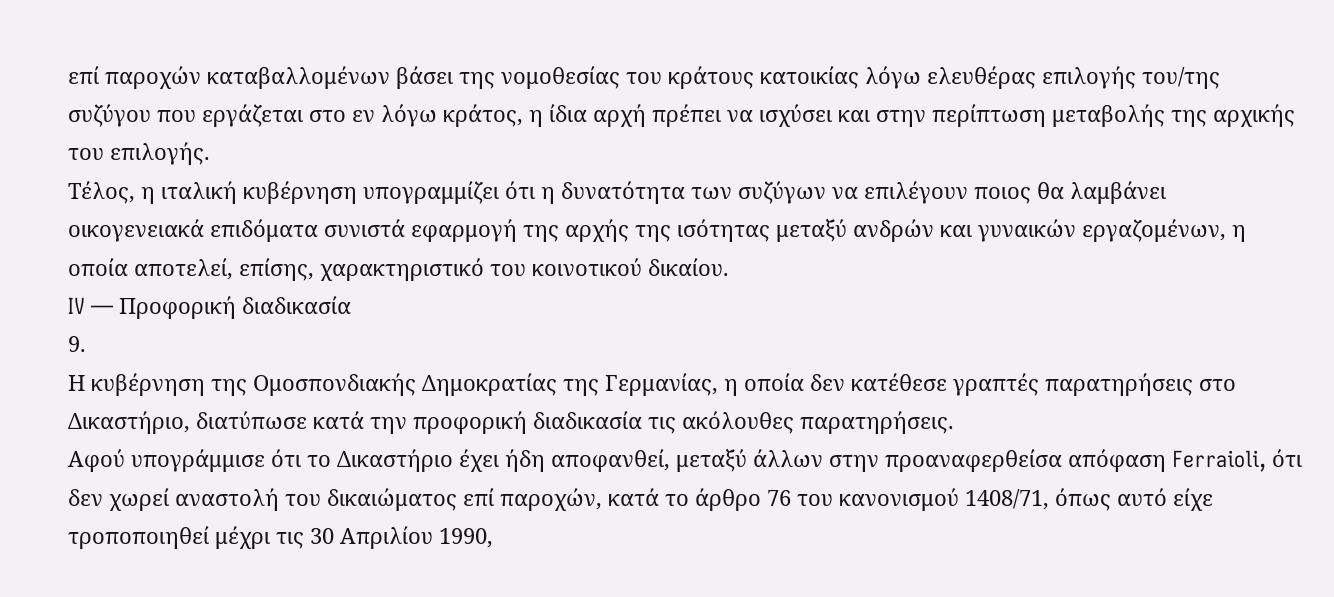επί παροχών καταβαλλομένων βάσει της νομοθεσίας του κράτους κατοικίας λόγω ελευθέρας επιλογής του/της συζύγου που εργάζεται στο εν λόγω κράτος, η ίδια αρχή πρέπει να ισχύσει και στην περίπτωση μεταβολής της αρχικής του επιλογής.
Τέλος, η ιταλική κυβέρνηση υπογραμμίζει ότι η δυνατότητα των συζύγων να επιλέγουν ποιος θα λαμβάνει οικογενειακά επιδόματα συνιστά εφαρμογή της αρχής της ισότητας μεταξύ ανδρών και γυναικών εργαζομένων, η οποία αποτελεί, επίσης, χαρακτηριστικό του κοινοτικού δικαίου.
IV — Προφορική διαδικασία
9.
Η κυβέρνηση της Ομοσπονδιακής Δημοκρατίας της Γερμανίας, η οποία δεν κατέθεσε γραπτές παρατηρήσεις στο Δικαστήριο, διατύπωσε κατά την προφορική διαδικασία τις ακόλουθες παρατηρήσεις.
Αφού υπογράμμισε ότι το Δικαστήριο έχει ήδη αποφανθεί, μεταξύ άλλων στην προαναφερθείσα απόφαση Ferraioli, ότι δεν χωρεί αναστολή του δικαιώματος επί παροχών, κατά το άρθρο 76 του κανονισμού 1408/71, όπως αυτό είχε τροποποιηθεί μέχρι τις 30 Απριλίου 1990,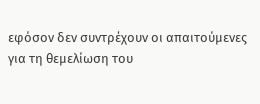εφόσον δεν συντρέχουν οι απαιτούμενες για τη θεμελίωση του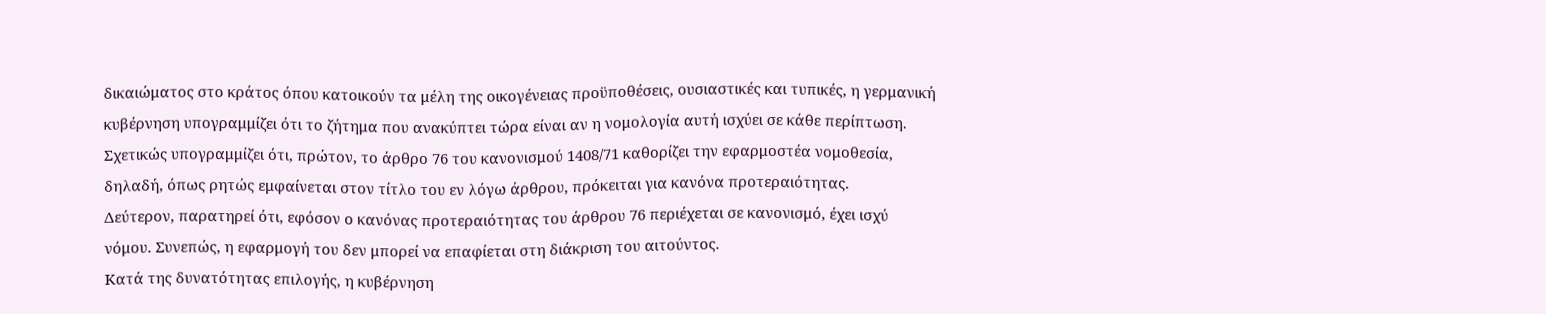δικαιώματος στο κράτος όπου κατοικούν τα μέλη της οικογένειας προϋποθέσεις, ουσιαστικές και τυπικές, η γερμανική κυβέρνηση υπογραμμίζει ότι το ζήτημα που ανακύπτει τώρα είναι αν η νομολογία αυτή ισχύει σε κάθε περίπτωση.
Σχετικώς υπογραμμίζει ότι, πρώτον, το άρθρο 76 του κανονισμού 1408/71 καθορίζει την εφαρμοστέα νομοθεσία, δηλαδή, όπως ρητώς εμφαίνεται στον τίτλο του εν λόγω άρθρου, πρόκειται για κανόνα προτεραιότητας.
Δεύτερον, παρατηρεί ότι, εφόσον ο κανόνας προτεραιότητας του άρθρου 76 περιέχεται σε κανονισμό, έχει ισχύ νόμου. Συνεπώς, η εφαρμογή του δεν μπορεί να επαφίεται στη διάκριση του αιτούντος.
Κατά της δυνατότητας επιλογής, η κυβέρνηση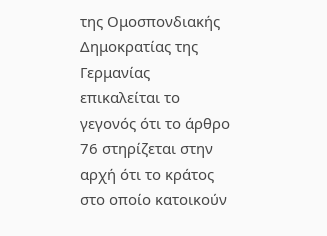της Ομοσπονδιακής Δημοκρατίας της Γερμανίας επικαλείται το γεγονός ότι το άρθρο 76 στηρίζεται στην αρχή ότι το κράτος στο οποίο κατοικούν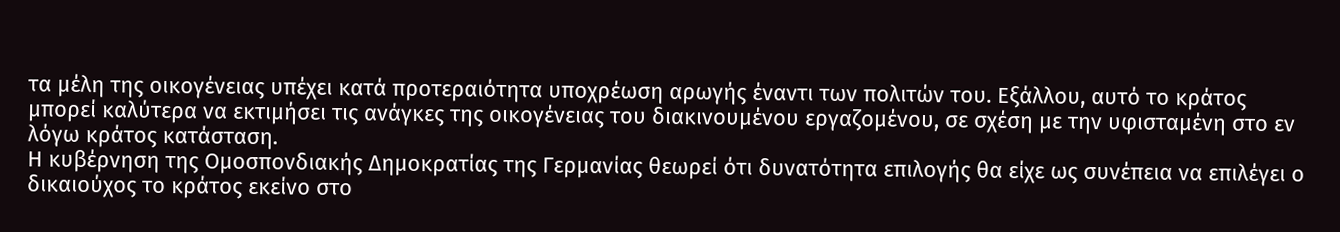τα μέλη της οικογένειας υπέχει κατά προτεραιότητα υποχρέωση αρωγής έναντι των πολιτών του. Εξάλλου, αυτό το κράτος μπορεί καλύτερα να εκτιμήσει τις ανάγκες της οικογένειας του διακινουμένου εργαζομένου, σε σχέση με την υφισταμένη στο εν λόγω κράτος κατάσταση.
Η κυβέρνηση της Ομοσπονδιακής Δημοκρατίας της Γερμανίας θεωρεί ότι δυνατότητα επιλογής θα είχε ως συνέπεια να επιλέγει ο δικαιούχος το κράτος εκείνο στο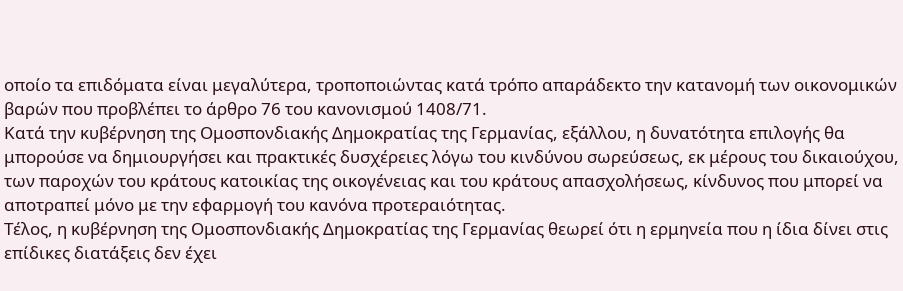οποίο τα επιδόματα είναι μεγαλύτερα, τροποποιώντας κατά τρόπο απαράδεκτο την κατανομή των οικονομικών βαρών που προβλέπει το άρθρο 76 του κανονισμού 1408/71.
Κατά την κυβέρνηση της Ομοσπονδιακής Δημοκρατίας της Γερμανίας, εξάλλου, η δυνατότητα επιλογής θα μπορούσε να δημιουργήσει και πρακτικές δυσχέρειες λόγω του κινδύνου σωρεύσεως, εκ μέρους του δικαιούχου, των παροχών του κράτους κατοικίας της οικογένειας και του κράτους απασχολήσεως, κίνδυνος που μπορεί να αποτραπεί μόνο με την εφαρμογή του κανόνα προτεραιότητας.
Τέλος, η κυβέρνηση της Ομοσπονδιακής Δημοκρατίας της Γερμανίας θεωρεί ότι η ερμηνεία που η ίδια δίνει στις επίδικες διατάξεις δεν έχει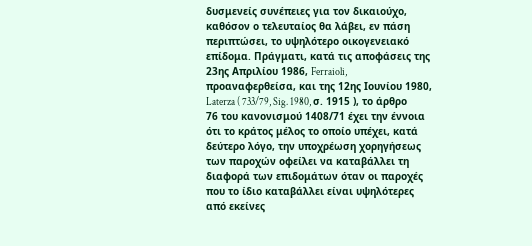δυσμενείς συνέπειες για τον δικαιούχο, καθόσον ο τελευταίος θα λάβει, εν πάση περιπτώσει, το υψηλότερο οικογενειακό επίδομα. Πράγματι, κατά τις αποφάσεις της 23ης Απριλίου 1986, Ferraioli, προαναφερθείσα, και της 12ης Ιουνίου 1980, Laterza ( 733/79, Sig. 1980, σ. 1915 ), το άρθρο 76 του κανονισμού 1408/71 έχει την έννοια ότι το κράτος μέλος το οποίο υπέχει, κατά δεύτερο λόγο, την υποχρέωση χορηγήσεως των παροχών οφείλει να καταβάλλει τη διαφορά των επιδομάτων όταν οι παροχές που το ίδιο καταβάλλει είναι υψηλότερες από εκείνες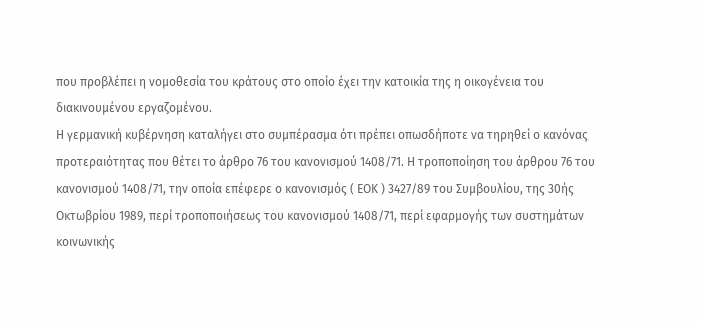που προβλέπει η νομοθεσία του κράτους στο οποίο έχει την κατοικία της η οικογένεια του διακινουμένου εργαζομένου.
Η γερμανική κυβέρνηση καταλήγει στο συμπέρασμα ότι πρέπει οπωσδήποτε να τηρηθεί ο κανόνας προτεραιότητας που θέτει το άρθρο 76 του κανονισμού 1408/71. Η τροποποίηση του άρθρου 76 του κανονισμού 1408/71, την οποία επέφερε ο κανονισμός ( ΕΟΚ ) 3427/89 του Συμβουλίου, της 30ής Οκτωβρίου 1989, περί τροποποιήσεως του κανονισμού 1408/71, περί εφαρμογής των συστημάτων κοινωνικής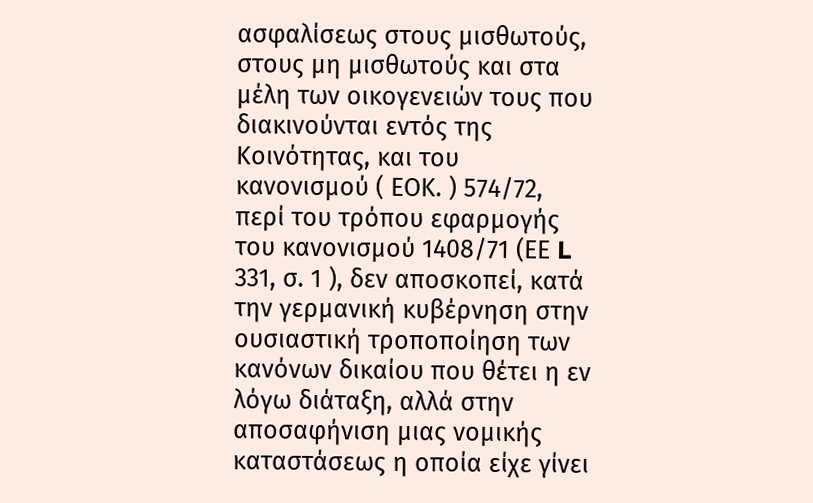ασφαλίσεως στους μισθωτούς, στους μη μισθωτούς και στα μέλη των οικογενειών τους που διακινούνται εντός της Κοινότητας, και του κανονισμού ( ΕΟΚ. ) 574/72, περί του τρόπου εφαρμογής του κανονισμού 1408/71 (ΕΕ L 331, σ. 1 ), δεν αποσκοπεί, κατά την γερμανική κυβέρνηση στην ουσιαστική τροποποίηση των κανόνων δικαίου που θέτει η εν λόγω διάταξη, αλλά στην αποσαφήνιση μιας νομικής καταστάσεως η οποία είχε γίνει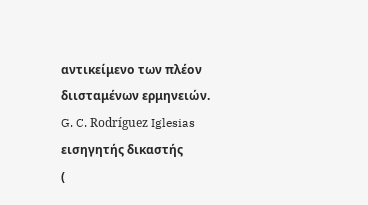αντικείμενο των πλέον διισταμένων ερμηνειών.
G. C. Rodríguez Iglesias
εισηγητής δικαστής
(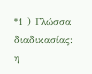*1 ) Γλώσσα διαδικασίας: η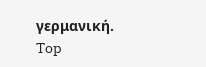γερμανική.
Top